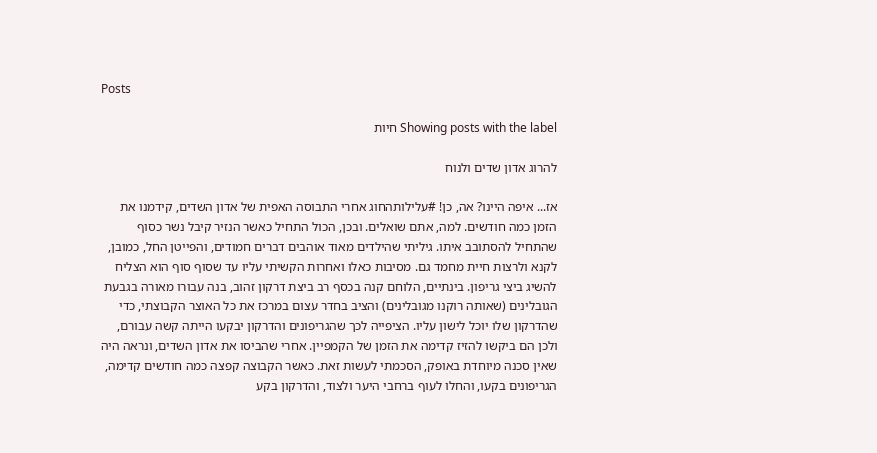Posts

Showing posts with the label חיות

להרוג אדון שדים ולנוח

אז... איפה היינו? אה, כן! #עלילותהחוג אחרי התבוסה האפית של אדון השדים, קידמנו את הזמן כמה חודשים. למה, אתם שואלים. ובכן, הכול התחיל כאשר הנזיר קיבל נשר כסוף שהתחיל להסתובב איתו. גיליתי שהילדים מאוד אוהבים דברים חמודים, והפייטן החל, כמובן, לקנא ולרצות חיית מחמד גם. מסיבות כאלו ואחרות הקשיתי עליו עד שסוף סוף הוא הצליח להשיג ביצי גריפון. בינתיים, הלוחם קנה בכסף רב ביצת דרקון זהוב, בנה עבורו מאורה בגבעת הגובלינים (שאותה רוקנו מגובלינים) והציב בחדר עצום במרכז את כל האוצר הקבוצתי, כדי שהדרקון שלו יוכל לישון עליו. הציפייה לכך שהגריפונים והדרקון יבקעו הייתה קשה עבורם, ולכן הם ביקשו להזיז קדימה את הזמן של הקמפיין. אחרי שהביסו את אדון השדים, ונראה היה שאין סכנה מיוחדת באופק, הסכמתי לעשות זאת. כאשר הקבוצה קפצה כמה חודשים קדימה, הגריפונים בקעו, והחלו לעוף ברחבי היער ולצוד, והדרקון בקע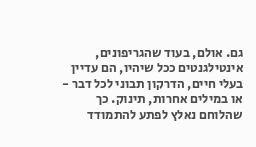גם. אולם, בעוד שהגריפונים, אינטילגנטים ככל שיהיו, הם עדיין בעלי חיים, הדרקון תבוני לכל דבר - או במילים אחרות, תינוק. כך שהלוחם נאלץ לפתע להתמודד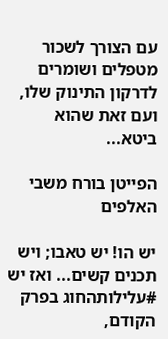עם הצורך לשכור מטפלים ושומרים לדרקון התינוק שלו, ועם זאת שהוא ביטא...

הפייטן בורח משבי האלפים

יש הו! יש טאבו; ויש תכנים קשים... ואז יש #עלילותהחוג בפרק הקודם,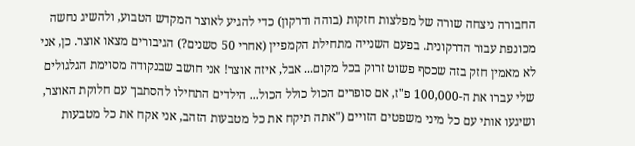החבורה ניצחה שורה של מפלצות חזקות (בוהה ודרקון) כדי להגיע לאוצר המקדש הטבוע, ולהשיג נחשה מכונפת עבור הדרקונית. בפעם השנייה מתחילת הקמפיין (אחרי 50 סשנים?) הגיבורים מצאו אוצר. כן, אני לא מאמין חזק בזה שכסף פשוט זרוק בכל מקום... אבל, איזה אוצר! אני חושב שבנקודה מסוימת הגלגולים שלי עברו את ה-100,000 פ"ז, אם סופרים הכול כולל הכול... הילדים התחילו להסתבך עם חלוקת האוצר, ושיגעו אותי עם כל מיני משפטים הזויים ("אתה תיקח את כל מטבעות הזהב, אני אקח את כל מטבעות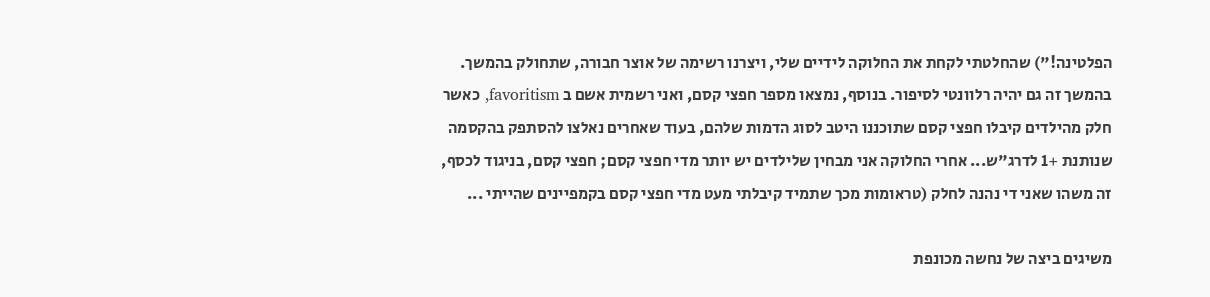הפלטינה!") שהחלטתי לקחת את החלוקה לידיים שלי, ויצרנו רשימה של אוצר חבורה, שתחולק בהמשך. בהמשך זה גם יהיה רלוונטי לסיפור. בנוסף, נמצאו מספר חפצי קסם, ואני רשמית אשם ב favoritism, כאשר חלק מהילדים קיבלו חפצי קסם שתוכננו היטב לסוג הדמות שלהם, בעוד שאחרים נאלצו להסתפק בהקסמה שנותנת +1 לדרג"ש... אחרי החלוקה אני מבחין שלילדים יש יותר מדי חפצי קסם; חפצי קסם, בניגוד לכסף, זה משהו שאני די נהנה לחלק (טראומות מכך שתמיד קיבלתי מעט מדי חפצי קסם בקמפיינים שהייתי ...

משיגים ביצה של נחשה מכונפת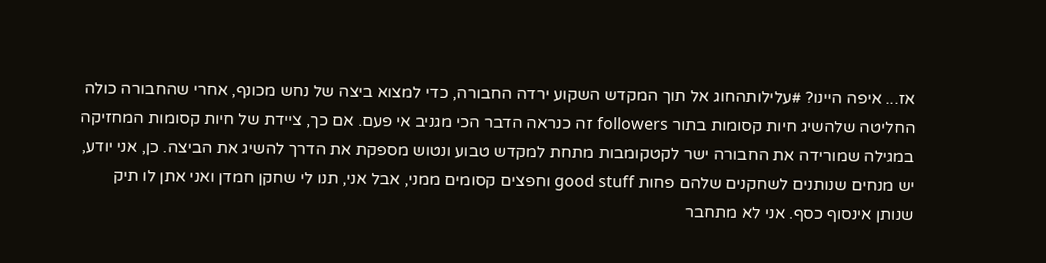אז... איפה היינו? #עלילותהחוג אל תוך המקדש השקוע ירדה החבורה, כדי למצוא ביצה של נחש מכונף, אחרי שהחבורה כולה החליטה שלהשיג חיות קסומות בתור followers זה כנראה הדבר הכי מגניב אי פעם. אם כך, ציידת של חיות קסומות המחזיקה במגילה שמורידה את החבורה ישר לקטקומבות מתחת למקדש טבוע ונטוש מספקת את הדרך להשיג את הביצה. כן, אני יודע, יש מנחים שנותנים לשחקנים שלהם פחות good stuff וחפצים קסומים ממני, אבל אני, תנו לי שחקן חמדן ואני אתן לו תיק שנותן אינסוף כסף. אני לא מתחבר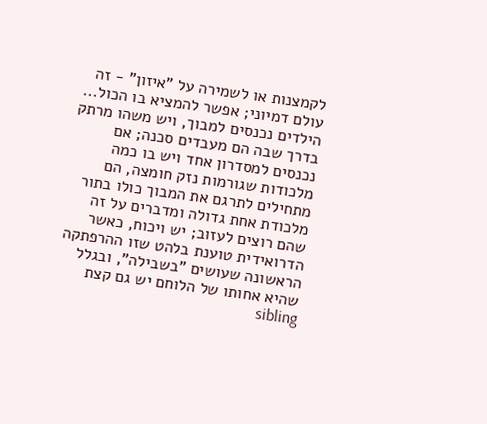לקמצנות או לשמירה על "איזון" - זה עולם דמיוני; אפשר להמציא בו הכול... הילדים נכנסים למבוך, ויש משהו מרתק בדרך שבה הם מעבדים סכנה; אם נכנסים למסדרון אחד ויש בו כמה מלכודות שגורמות נזק חומצה, הם מתחילים לתרגם את המבוך כולו בתור מלכודת אחת גדולה ומדברים על זה שהם רוצים לעזוב; יש ויכוח, כאשר הדרואידית טוענת בלהט שזו ההרפתקה הראשונה שעושים "בשבילה", ובגלל שהיא אחותו של הלוחם יש גם קצת sibling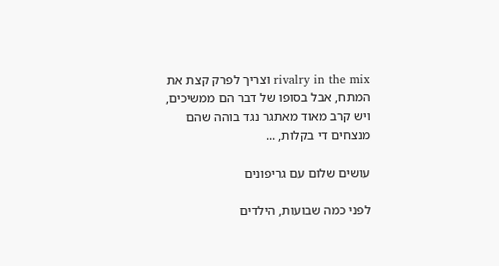rivalry in the mix וצריך לפרק קצת את המתח, אבל בסופו של דבר הם ממשיכים, ויש קרב מאוד מאתגר נגד בוהה שהם מנצחים די בקלות, ...

עושים שלום עם גריפונים

לפני כמה שבועות, הילדים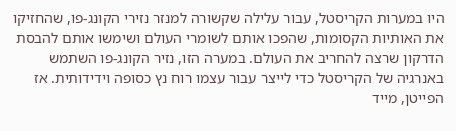היו במערות הקריסטל, עבור עלילה שקשורה למנזר נזירי הקונג-פו, שהחזיקו את האותיות הקסומות, שהפכו אותם לשומרי העולם ושימשו אותם להבסת הדרקון שרצה להחריב את העולם. במערה הזו, נזיר הקונג-פו השתמש באנרגיה של הקריסטל כדי לייצר עבור עצמו רוח נץ כסופה וידידותית. אז הפייטן, מייד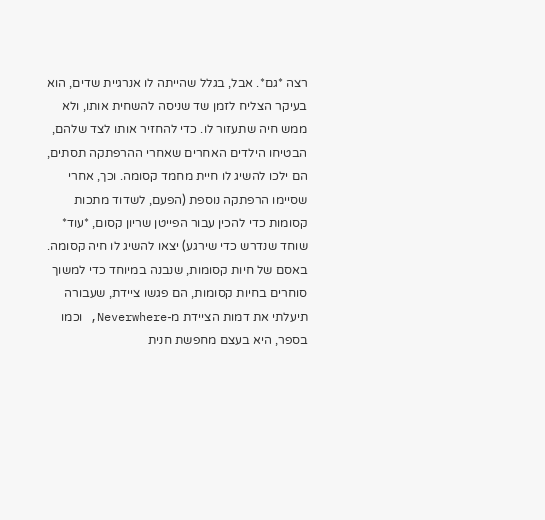רצה *גם*. אבל, בגלל שהייתה לו אנרגיית שדים, הוא בעיקר הצליח לזמן שד שניסה להשחית אותו, ולא ממש חיה שתעזור לו. כדי להחזיר אותו לצד שלהם, הבטיחו הילדים האחרים שאחרי ההרפתקה תסתים, הם ילכו להשיג לו חיית מחמד קסומה. וכך, אחרי שסיימו הרפתקה נוספת (הפעם, לשדוד מתכות קסומות כדי להכין עבור הפייטן שריון קסום, *עוד* שוחד שנדרש כדי שירגע) יצאו להשיג לו חיה קסומה. באסם של חיות קסומות, שנבנה במיוחד כדי למשוך סוחרים בחיות קסומות, הם פגשו ציידת, שעבורה תיעלתי את דמות הציידת מ-Neverwhere, וכמו בספר, היא בעצם מחפשת חנית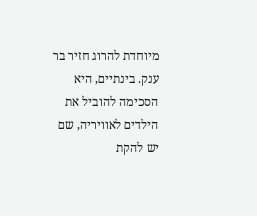מיוחדת להרוג חזיר בר ענק. בינתיים, היא הסכימה להוביל את הילדים לאוויריה, שם יש להקת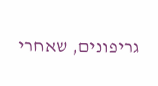גריפונים, שאחרי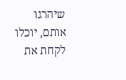שיהרגו אותם, יוכלו לקחת את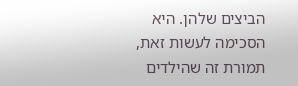הביצים שלהן. היא הסכימה לעשות זאת, תמורת זה שהילדים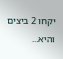יקחו 2 ביצים והיא...